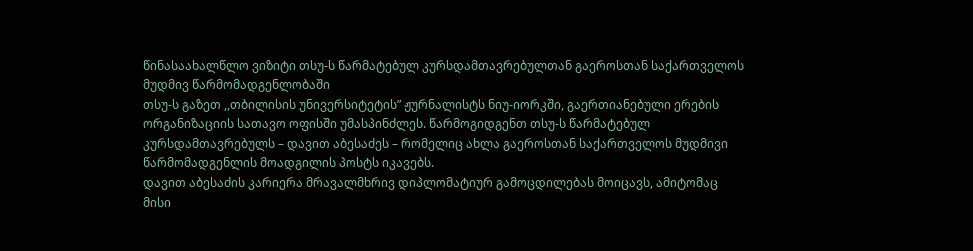წინასაახალწლო ვიზიტი თსუ-ს წარმატებულ კურსდამთავრებულთან გაეროსთან საქართველოს მუდმივ წარმომადგენლობაში
თსუ-ს გაზეთ ,,თბილისის უნივერსიტეტის” ჟურნალისტს ნიუ-იორკში, გაერთიანებული ერების ორგანიზაციის სათავო ოფისში უმასპინძლეს. წარმოგიდგენთ თსუ-ს წარმატებულ კურსდამთავრებულს – დავით აბესაძეს – რომელიც ახლა გაეროსთან საქართველოს მუდმივი წარმომადგენლის მოადგილის პოსტს იკავებს.
დავით აბესაძის კარიერა მრავალმხრივ დიპლომატიურ გამოცდილებას მოიცავს, ამიტომაც მისი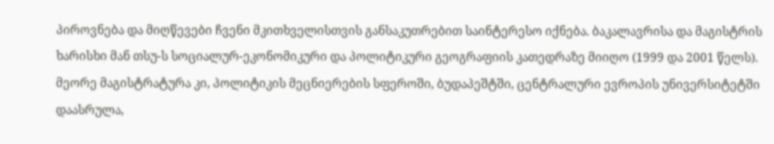პიროვნება და მიღწევები ჩვენი მკითხველისთვის განსაკუთრებით საინტერესო იქნება. ბაკალავრისა და მაგისტრის ხარისხი მან თსუ-ს სოციალურ-ეკონომიკური და პოლიტიკური გეოგრაფიის კათედრაზე მიიღო (1999 და 2001 წელს). მეორე მაგისტრატურა კი, პოლიტიკის მეცნიერების სფეროში, ბუდაპეშტში, ცენტრალური ევროპის უნივერსიტეტში დაასრულა,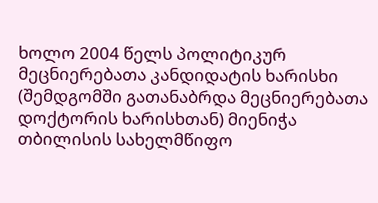ხოლო 2004 წელს პოლიტიკურ მეცნიერებათა კანდიდატის ხარისხი (შემდგომში გათანაბრდა მეცნიერებათა დოქტორის ხარისხთან) მიენიჭა თბილისის სახელმწიფო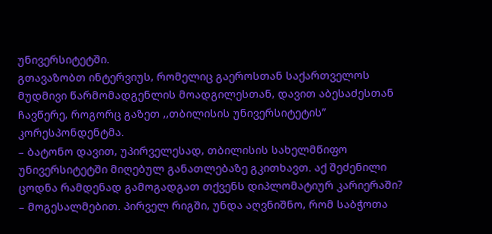უნივერსიტეტში.
გთავაზობთ ინტერვიუს, რომელიც გაეროსთან საქართველოს მუდმივი წარმომადგენლის მოადგილესთან, დავით აბესაძესთან ჩავწერე, როგორც გაზეთ ,,თბილისის უნივერსიტეტის” კორესპონდენტმა.
– ბატონო დავით, უპირველესად, თბილისის სახელმწიფო უნივერსიტეტში მიღებულ განათლებაზე გკითხავთ. აქ შეძენილი ცოდნა რამდენად გამოგადგათ თქვენს დიპლომატიურ კარიერაში?
– მოგესალმებით. პირველ რიგში, უნდა აღვნიშნო, რომ საბჭოთა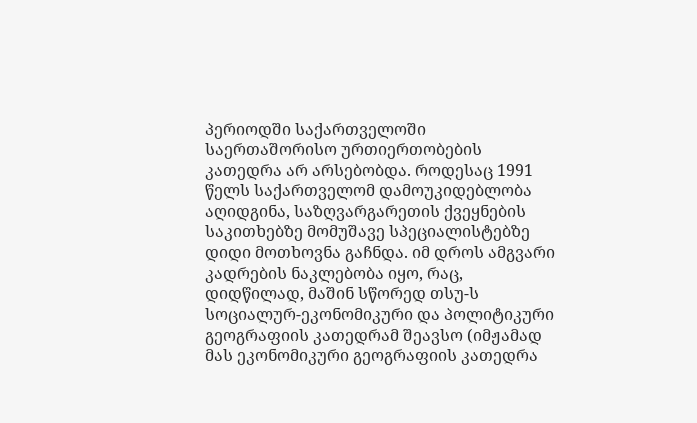პერიოდში საქართველოში საერთაშორისო ურთიერთობების კათედრა არ არსებობდა. როდესაც 1991 წელს საქართველომ დამოუკიდებლობა აღიდგინა, საზღვარგარეთის ქვეყნების საკითხებზე მომუშავე სპეციალისტებზე დიდი მოთხოვნა გაჩნდა. იმ დროს ამგვარი კადრების ნაკლებობა იყო, რაც, დიდწილად, მაშინ სწორედ თსუ-ს სოციალურ-ეკონომიკური და პოლიტიკური გეოგრაფიის კათედრამ შეავსო (იმჟამად მას ეკონომიკური გეოგრაფიის კათედრა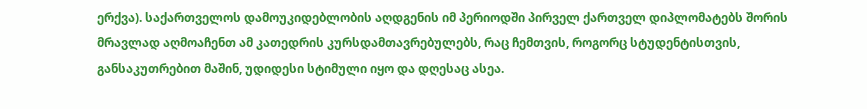ერქვა). საქართველოს დამოუკიდებლობის აღდგენის იმ პერიოდში პირველ ქართველ დიპლომატებს შორის მრავლად აღმოაჩენთ ამ კათედრის კურსდამთავრებულებს, რაც ჩემთვის, როგორც სტუდენტისთვის, განსაკუთრებით მაშინ, უდიდესი სტიმული იყო და დღესაც ასეა.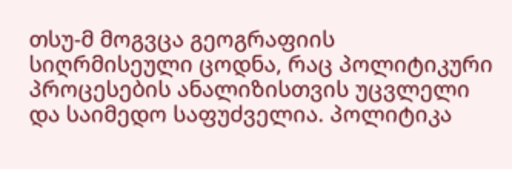თსუ-მ მოგვცა გეოგრაფიის სიღრმისეული ცოდნა, რაც პოლიტიკური პროცესების ანალიზისთვის უცვლელი და საიმედო საფუძველია. პოლიტიკა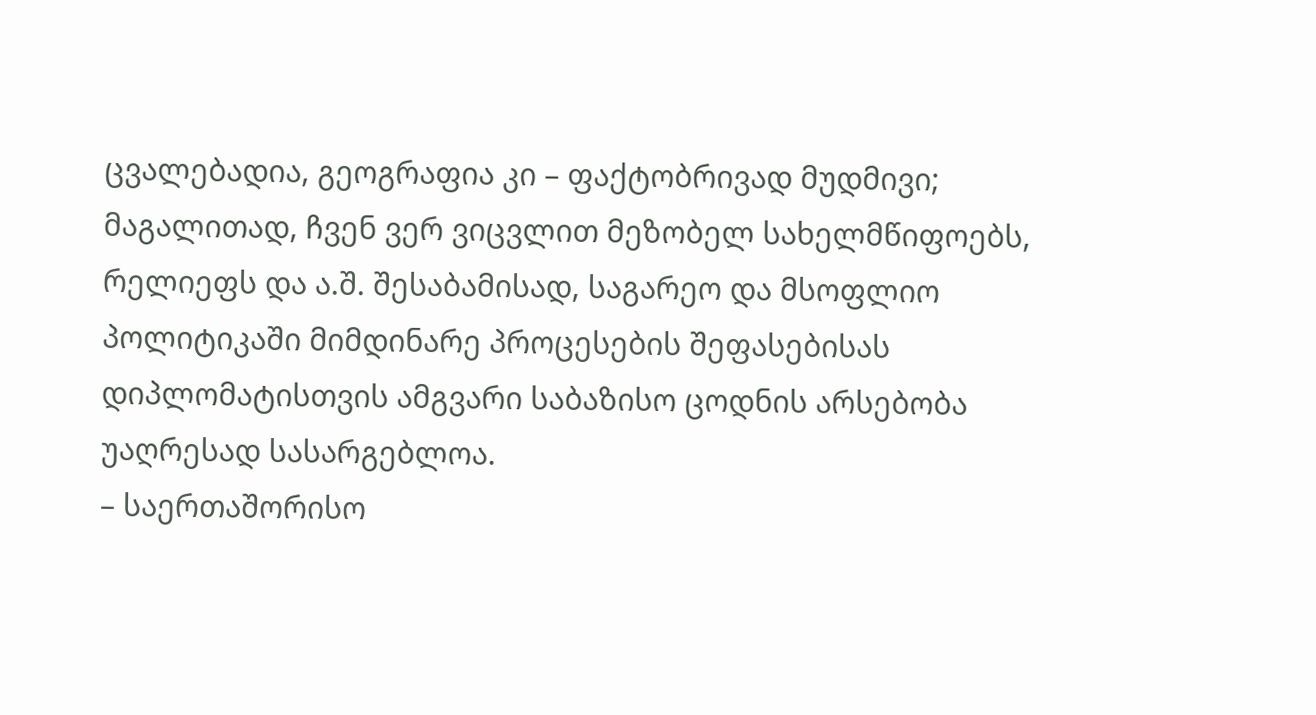ცვალებადია, გეოგრაფია კი – ფაქტობრივად მუდმივი; მაგალითად, ჩვენ ვერ ვიცვლით მეზობელ სახელმწიფოებს, რელიეფს და ა.შ. შესაბამისად, საგარეო და მსოფლიო პოლიტიკაში მიმდინარე პროცესების შეფასებისას დიპლომატისთვის ამგვარი საბაზისო ცოდნის არსებობა უაღრესად სასარგებლოა.
– საერთაშორისო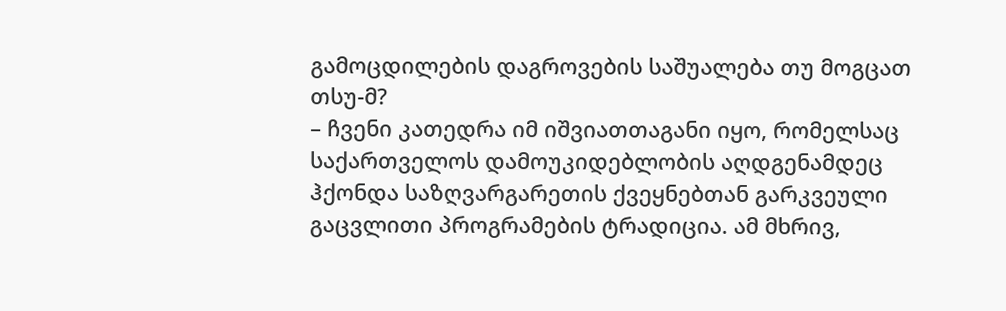გამოცდილების დაგროვების საშუალება თუ მოგცათ თსუ-მ?
– ჩვენი კათედრა იმ იშვიათთაგანი იყო, რომელსაც საქართველოს დამოუკიდებლობის აღდგენამდეც ჰქონდა საზღვარგარეთის ქვეყნებთან გარკვეული გაცვლითი პროგრამების ტრადიცია. ამ მხრივ,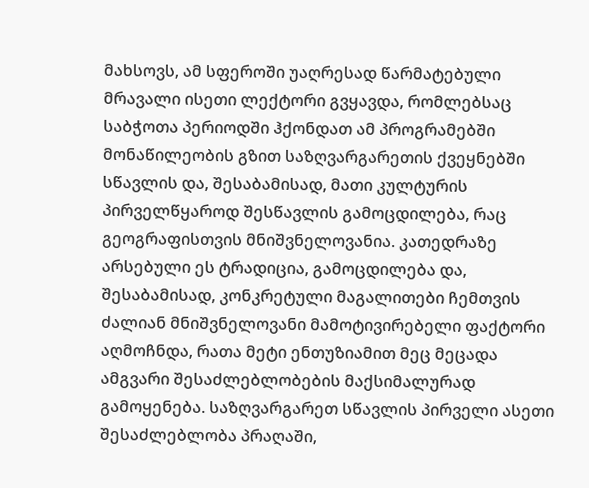მახსოვს, ამ სფეროში უაღრესად წარმატებული მრავალი ისეთი ლექტორი გვყავდა, რომლებსაც საბჭოთა პერიოდში ჰქონდათ ამ პროგრამებში მონაწილეობის გზით საზღვარგარეთის ქვეყნებში სწავლის და, შესაბამისად, მათი კულტურის პირველწყაროდ შესწავლის გამოცდილება, რაც გეოგრაფისთვის მნიშვნელოვანია. კათედრაზე არსებული ეს ტრადიცია, გამოცდილება და, შესაბამისად, კონკრეტული მაგალითები ჩემთვის ძალიან მნიშვნელოვანი მამოტივირებელი ფაქტორი აღმოჩნდა, რათა მეტი ენთუზიამით მეც მეცადა ამგვარი შესაძლებლობების მაქსიმალურად გამოყენება. საზღვარგარეთ სწავლის პირველი ასეთი შესაძლებლობა პრაღაში,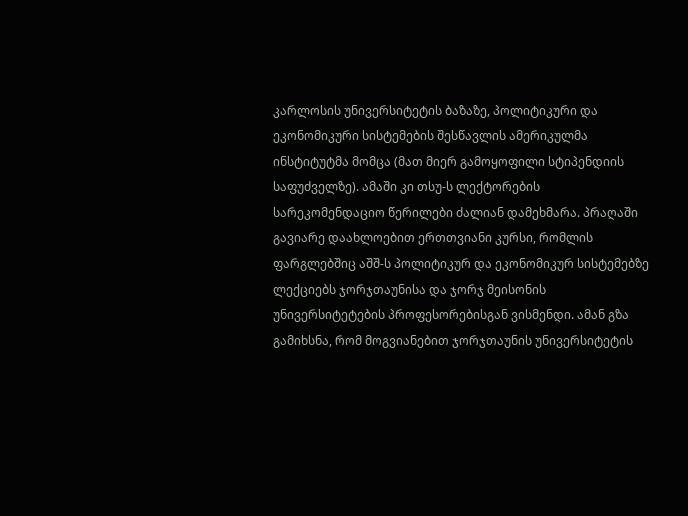კარლოსის უნივერსიტეტის ბაზაზე, პოლიტიკური და ეკონომიკური სისტემების შესწავლის ამერიკულმა ინსტიტუტმა მომცა (მათ მიერ გამოყოფილი სტიპენდიის საფუძველზე). ამაში კი თსუ-ს ლექტორების სარეკომენდაციო წერილები ძალიან დამეხმარა. პრაღაში გავიარე დაახლოებით ერთთვიანი კურსი, რომლის ფარგლებშიც აშშ-ს პოლიტიკურ და ეკონომიკურ სისტემებზე ლექციებს ჯორჯთაუნისა და ჯორჯ მეისონის უნივერსიტეტების პროფესორებისგან ვისმენდი. ამან გზა გამიხსნა, რომ მოგვიანებით ჯორჯთაუნის უნივერსიტეტის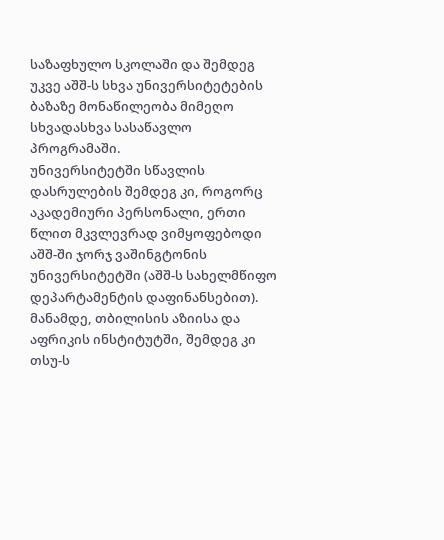საზაფხულო სკოლაში და შემდეგ უკვე აშშ-ს სხვა უნივერსიტეტების ბაზაზე მონაწილეობა მიმეღო სხვადასხვა სასაწავლო პროგრამაში.
უნივერსიტეტში სწავლის დასრულების შემდეგ კი, როგორც აკადემიური პერსონალი, ერთი წლით მკვლევრად ვიმყოფებოდი აშშ-ში ჯორჯ ვაშინგტონის უნივერსიტეტში (აშშ-ს სახელმწიფო დეპარტამენტის დაფინანსებით). მანამდე, თბილისის აზიისა და აფრიკის ინსტიტუტში, შემდეგ კი თსუ-ს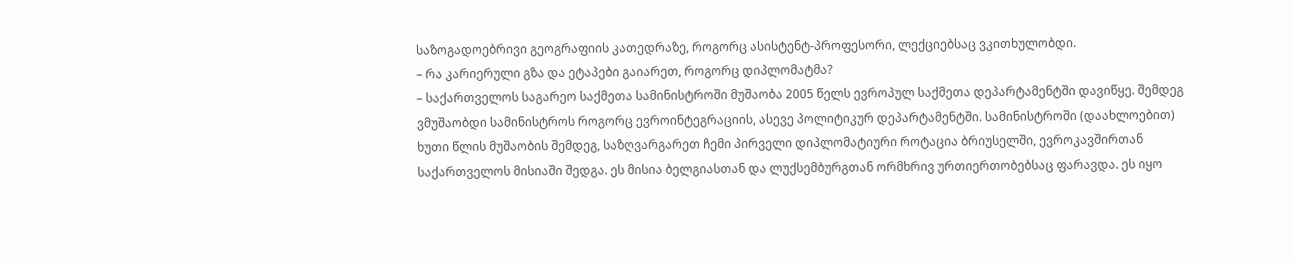საზოგადოებრივი გეოგრაფიის კათედრაზე, როგორც ასისტენტ-პროფესორი, ლექციებსაც ვკითხულობდი.
– რა კარიერული გზა და ეტაპები გაიარეთ, როგორც დიპლომატმა?
– საქართველოს საგარეო საქმეთა სამინისტროში მუშაობა 2005 წელს ევროპულ საქმეთა დეპარტამენტში დავიწყე. შემდეგ ვმუშაობდი სამინისტროს როგორც ევროინტეგრაციის, ასევე პოლიტიკურ დეპარტამენტში. სამინისტროში (დაახლოებით) ხუთი წლის მუშაობის შემდეგ, საზღვარგარეთ ჩემი პირველი დიპლომატიური როტაცია ბრიუსელში, ევროკავშირთან საქართველოს მისიაში შედგა. ეს მისია ბელგიასთან და ლუქსემბურგთან ორმხრივ ურთიერთობებსაც ფარავდა. ეს იყო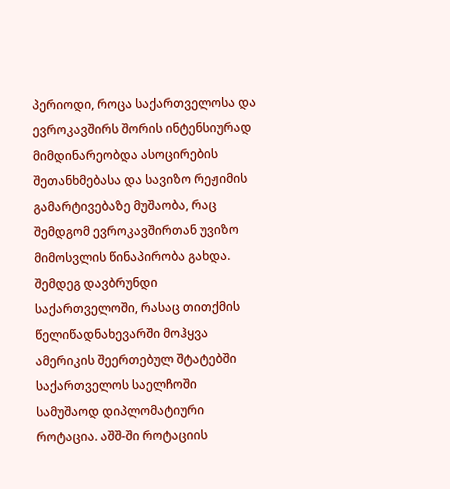პერიოდი, როცა საქართველოსა და ევროკავშირს შორის ინტენსიურად მიმდინარეობდა ასოცირების შეთანხმებასა და სავიზო რეჟიმის გამარტივებაზე მუშაობა, რაც შემდგომ ევროკავშირთან უვიზო მიმოსვლის წინაპირობა გახდა.
შემდეგ დავბრუნდი საქართველოში, რასაც თითქმის წელიწადნახევარში მოჰყვა ამერიკის შეერთებულ შტატებში საქართველოს საელჩოში სამუშაოდ დიპლომატიური როტაცია. აშშ-ში როტაციის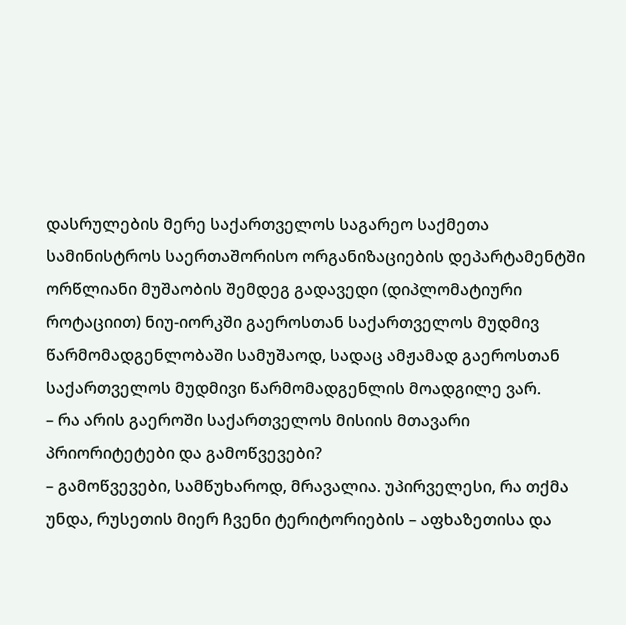დასრულების მერე საქართველოს საგარეო საქმეთა სამინისტროს საერთაშორისო ორგანიზაციების დეპარტამენტში ორწლიანი მუშაობის შემდეგ გადავედი (დიპლომატიური როტაციით) ნიუ-იორკში გაეროსთან საქართველოს მუდმივ წარმომადგენლობაში სამუშაოდ, სადაც ამჟამად გაეროსთან საქართველოს მუდმივი წარმომადგენლის მოადგილე ვარ.
– რა არის გაეროში საქართველოს მისიის მთავარი პრიორიტეტები და გამოწვევები?
– გამოწვევები, სამწუხაროდ, მრავალია. უპირველესი, რა თქმა უნდა, რუსეთის მიერ ჩვენი ტერიტორიების – აფხაზეთისა და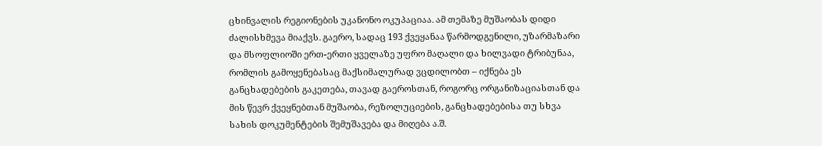ცხინვალის რეგიონების უკანონო ოკუპაციაა. ამ თემაზე მუშაობას დიდი ძალისხმევა მიაქვს. გაერო, სადაც 193 ქვეყანაა წარმოდგენილი, უზარმაზარი და მსოფლიოში ერთ-ერთი ყველაზე უფრო მაღალი და ხილვადი ტრიბუნაა, რომლის გამოყენებასაც მაქსიმალურად ვცდილობთ – იქნება ეს განცხადებების გაკეთება, თავად გაეროსთან, როგორც ორგანიზაციასთან და მის წევრ ქვეყნებთან მუშაობა, რეზოლუციების, განცხადებებისა თუ სხვა სახის დოკუმენტების შემუშავება და მიღება ა.შ.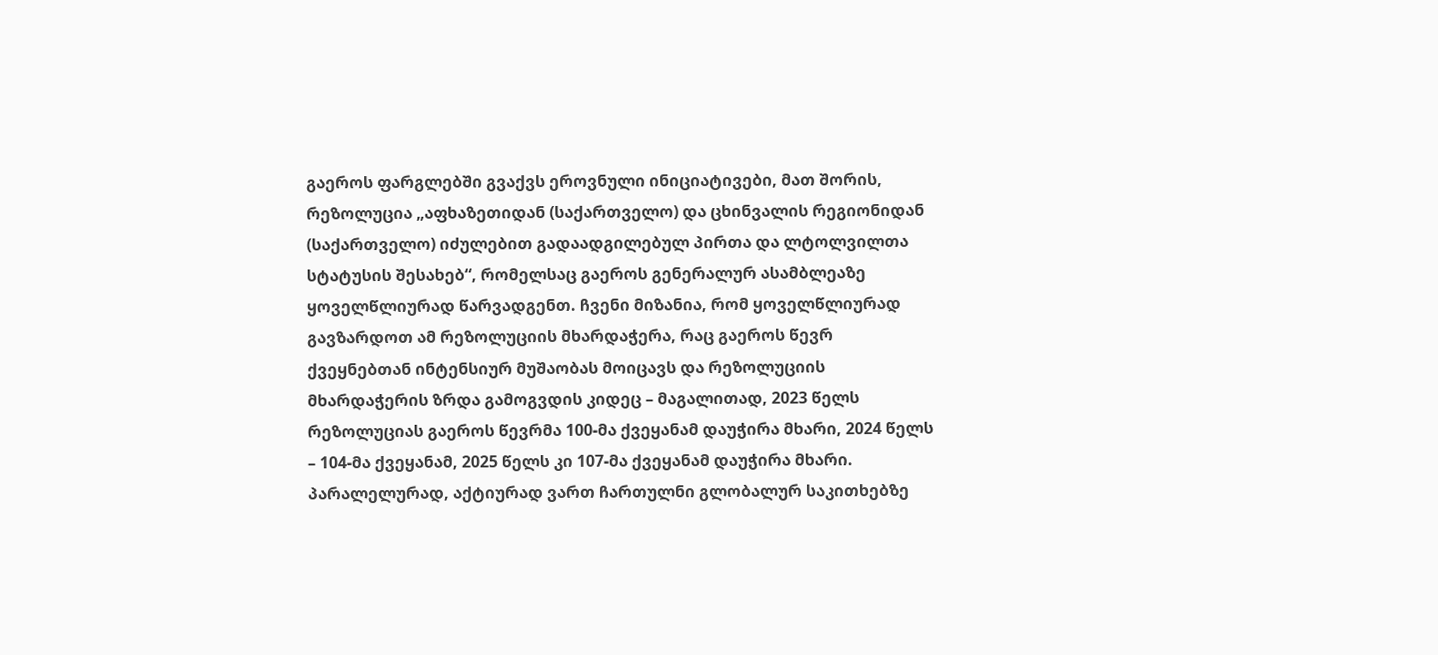გაეროს ფარგლებში გვაქვს ეროვნული ინიციატივები, მათ შორის, რეზოლუცია „აფხაზეთიდან (საქართველო) და ცხინვალის რეგიონიდან (საქართველო) იძულებით გადაადგილებულ პირთა და ლტოლვილთა სტატუსის შესახებ“, რომელსაც გაეროს გენერალურ ასამბლეაზე ყოველწლიურად წარვადგენთ. ჩვენი მიზანია, რომ ყოველწლიურად გავზარდოთ ამ რეზოლუციის მხარდაჭერა, რაც გაეროს წევრ ქვეყნებთან ინტენსიურ მუშაობას მოიცავს და რეზოლუციის მხარდაჭერის ზრდა გამოგვდის კიდეც – მაგალითად, 2023 წელს რეზოლუციას გაეროს წევრმა 100-მა ქვეყანამ დაუჭირა მხარი, 2024 წელს – 104-მა ქვეყანამ, 2025 წელს კი 107-მა ქვეყანამ დაუჭირა მხარი.
პარალელურად, აქტიურად ვართ ჩართულნი გლობალურ საკითხებზე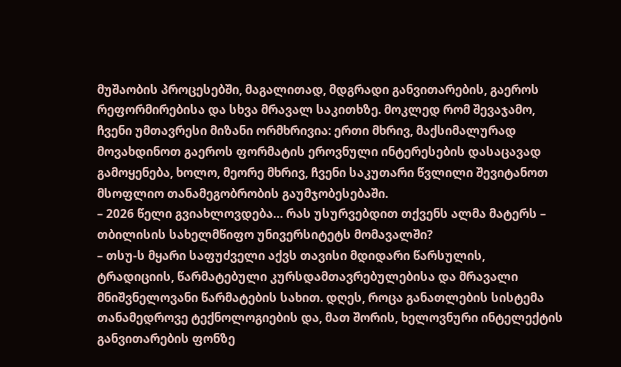მუშაობის პროცესებში, მაგალითად, მდგრადი განვითარების, გაეროს რეფორმირებისა და სხვა მრავალ საკითხზე. მოკლედ რომ შევაჯამო, ჩვენი უმთავრესი მიზანი ორმხრივია: ერთი მხრივ, მაქსიმალურად მოვახდინოთ გაეროს ფორმატის ეროვნული ინტერესების დასაცავად გამოყენება, ხოლო, მეორე მხრივ, ჩვენი საკუთარი წვლილი შევიტანოთ მსოფლიო თანამეგობრობის გაუმჯობესებაში.
– 2026 წელი გვიახლოვდება… რას უსურვებდით თქვენს ალმა მატერს – თბილისის სახელმწიფო უნივერსიტეტს მომავალში?
– თსუ-ს მყარი საფუძველი აქვს თავისი მდიდარი წარსულის, ტრადიციის, წარმატებული კურსდამთავრებულებისა და მრავალი მნიშვნელოვანი წარმატების სახით. დღეს, როცა განათლების სისტემა თანამედროვე ტექნოლოგიების და, მათ შორის, ხელოვნური ინტელექტის განვითარების ფონზე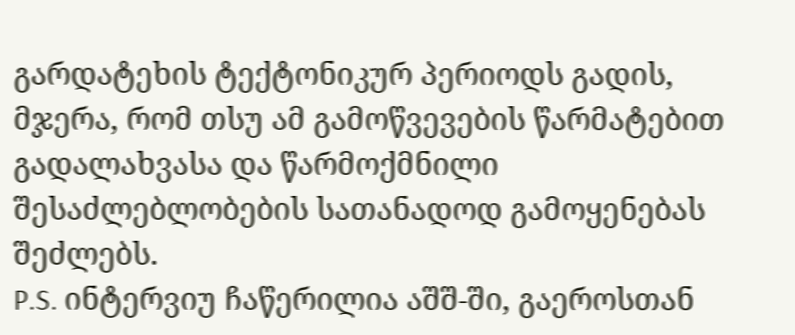გარდატეხის ტექტონიკურ პერიოდს გადის, მჯერა, რომ თსუ ამ გამოწვევების წარმატებით გადალახვასა და წარმოქმნილი შესაძლებლობების სათანადოდ გამოყენებას შეძლებს.
P.S. ინტერვიუ ჩაწერილია აშშ-ში, გაეროსთან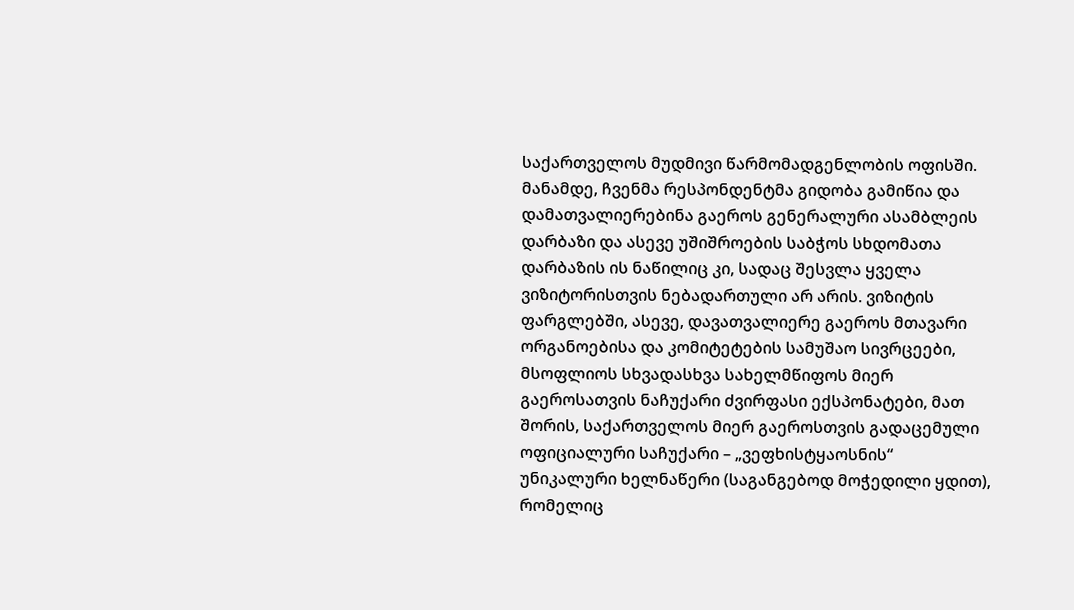საქართველოს მუდმივი წარმომადგენლობის ოფისში. მანამდე, ჩვენმა რესპონდენტმა გიდობა გამიწია და დამათვალიერებინა გაეროს გენერალური ასამბლეის დარბაზი და ასევე უშიშროების საბჭოს სხდომათა დარბაზის ის ნაწილიც კი, სადაც შესვლა ყველა ვიზიტორისთვის ნებადართული არ არის. ვიზიტის ფარგლებში, ასევე, დავათვალიერე გაეროს მთავარი ორგანოებისა და კომიტეტების სამუშაო სივრცეები, მსოფლიოს სხვადასხვა სახელმწიფოს მიერ გაეროსათვის ნაჩუქარი ძვირფასი ექსპონატები, მათ შორის, საქართველოს მიერ გაეროსთვის გადაცემული ოფიციალური საჩუქარი – „ვეფხისტყაოსნის“ უნიკალური ხელნაწერი (საგანგებოდ მოჭედილი ყდით), რომელიც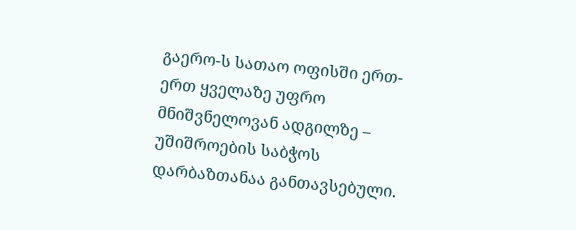გაერო-ს სათაო ოფისში ერთ-ერთ ყველაზე უფრო მნიშვნელოვან ადგილზე – უშიშროების საბჭოს დარბაზთანაა განთავსებული.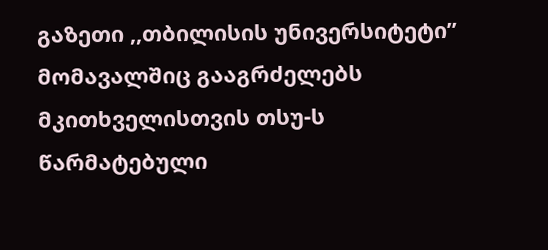გაზეთი ,,თბილისის უნივერსიტეტი” მომავალშიც გააგრძელებს მკითხველისთვის თსუ-ს წარმატებული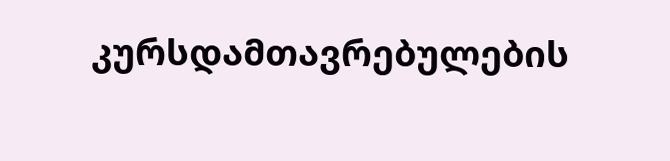კურსდამთავრებულების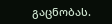გაცნობას.